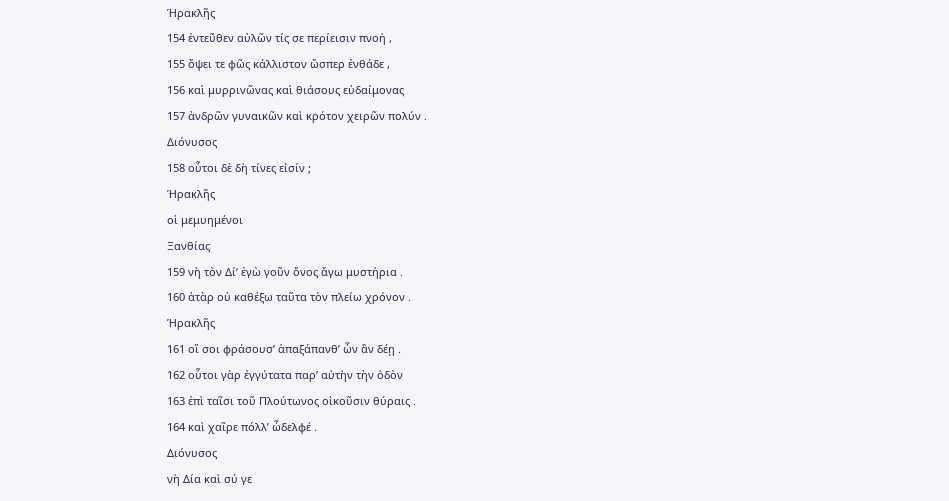Ἡρακλῆς
154 ἐντεῦθεν αὐλῶν τίς σε περίεισιν πνοή ,
155 ὄψει τε φῶς κάλλιστον ὥσπερ ἐνθάδε ,
156 καὶ μυρρινῶνας καὶ θιάσους εὐδαίμονας
157 ἀνδρῶν γυναικῶν καὶ κρότον χειρῶν πολύν .
Διόνυσος
158 οὗτοι δὲ δὴ τίνες εἰσίν ;
Ἡρακλῆς
οἱ μεμυημένοι
Ξανθίας
159 νὴ τὸν Δί’ ἐγὼ γοῦν ὄνος ἄγω μυστήρια .
160 ἀτὰρ οὐ καθέξω ταῦτα τὸν πλείω χρόνον .
Ἡρακλῆς
161 οἵ σοι φράσουσ’ ἁπαξάπανθ’ ὧν ἂν δέῃ .
162 οὗτοι γὰρ ἐγγύτατα παρ’ αὐτὴν τὴν ὁδὸν
163 ἐπὶ ταῖσι τοῦ Πλούτωνος οἰκοῦσιν θύραις .
164 καὶ χαῖρε πόλλ’ ὦδελφέ .
Διόνυσος
νὴ Δία καὶ σύ γε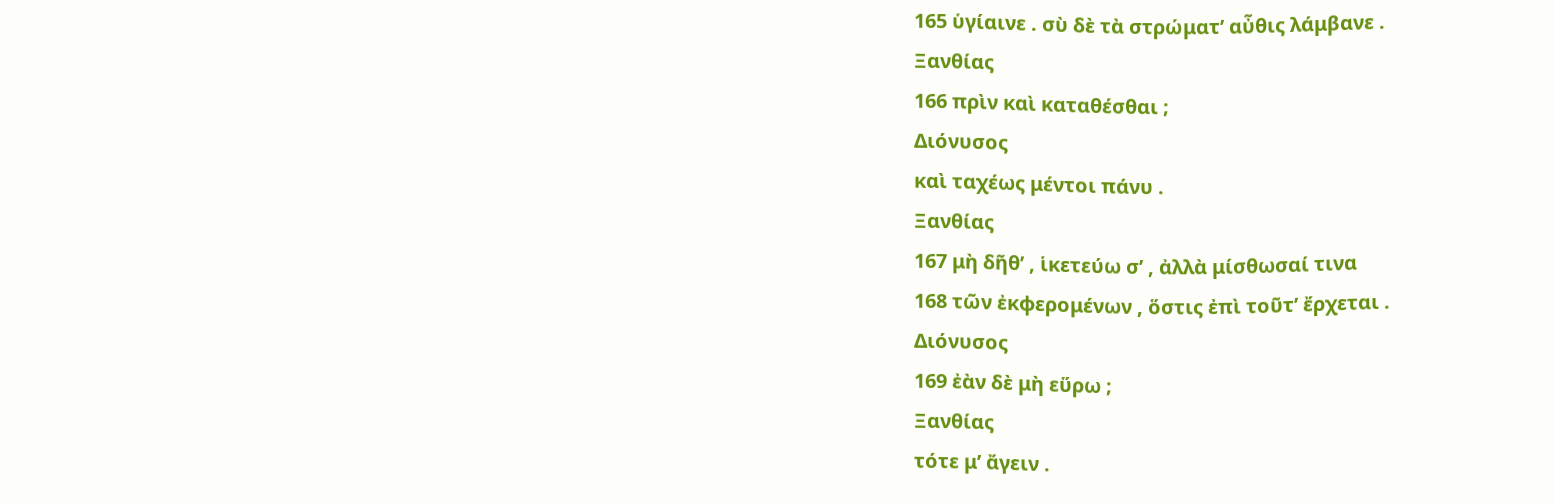165 ὑγίαινε . σὺ δὲ τὰ στρώματ’ αὖθις λάμβανε .
Ξανθίας
166 πρὶν καὶ καταθέσθαι ;
Διόνυσος
καὶ ταχέως μέντοι πάνυ .
Ξανθίας
167 μὴ δῆθ’ , ἱκετεύω σ’ , ἀλλὰ μίσθωσαί τινα
168 τῶν ἐκφερομένων , ὅστις ἐπὶ τοῦτ’ ἔρχεται .
Διόνυσος
169 ἐὰν δὲ μὴ εὕρω ;
Ξανθίας
τότε μ’ ἄγειν .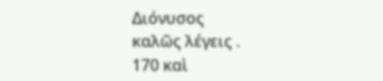Διόνυσος
καλῶς λέγεις .
170 καὶ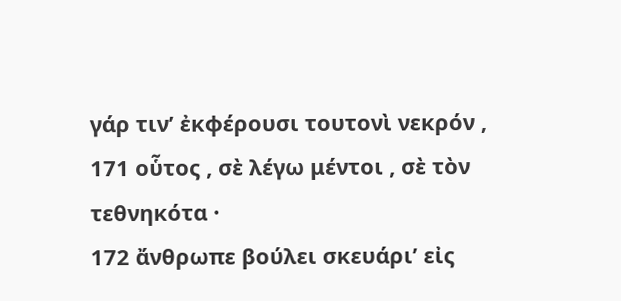γάρ τιν’ ἐκφέρουσι τουτονὶ νεκρόν ,
171 οὗτος , σὲ λέγω μέντοι , σὲ τὸν τεθνηκότα ·
172 ἄνθρωπε βούλει σκευάρι’ εἰς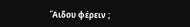Ἅιδου φέρειν ;